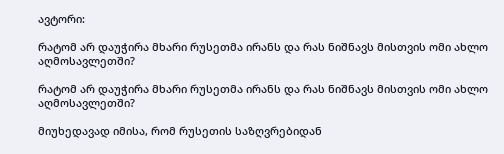ავტორი:

რატომ არ დაუჭირა მხარი რუსეთმა ირანს და რას ნიშნავს მისთვის ომი ახლო აღმოსავლეთში?

რატომ არ დაუჭირა მხარი რუსეთმა ირანს და რას ნიშნავს მისთვის ომი ახლო აღმოსავლეთში?

მიუხედავად იმისა, რომ რუსეთის საზღვრებიდან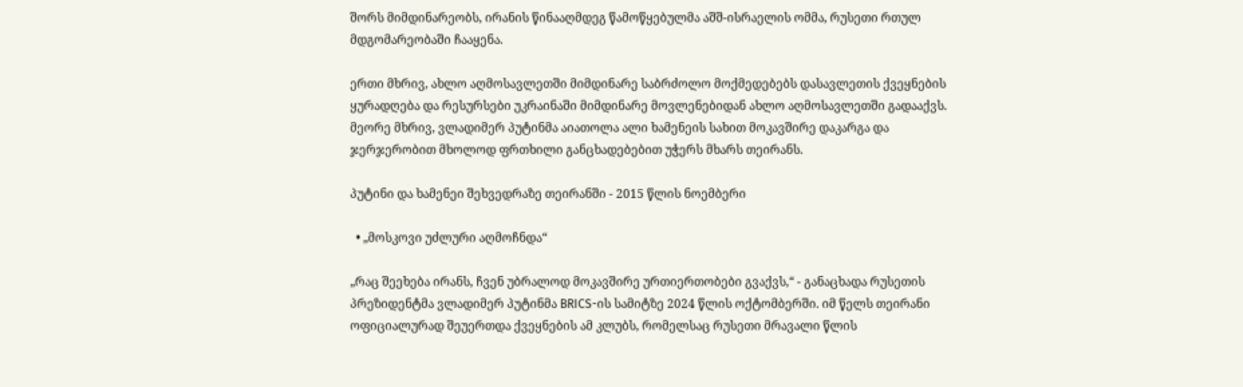შორს მიმდინარეობს, ირანის წინააღმდეგ წამოწყებულმა აშშ-ისრაელის ომმა, რუსეთი რთულ მდგომარეობაში ჩააყენა.

ერთი მხრივ, ახლო აღმოსავლეთში მიმდინარე საბრძოლო მოქმედებებს დასავლეთის ქვეყნების ყურადღება და რესურსები უკრაინაში მიმდინარე მოვლენებიდან ახლო აღმოსავლეთში გადააქვს. მეორე მხრივ, ვლადიმერ პუტინმა აიათოლა ალი ხამენეის სახით მოკავშირე დაკარგა და ჯერჯერობით მხოლოდ ფრთხილი განცხადებებით უჭერს მხარს თეირანს.

პუტინი და ხამენეი შეხვედრაზე თეირანში - 2015 წლის ნოემბერი

  • „მოსკოვი უძლური აღმოჩნდა“

„რაც შეეხება ირანს, ჩვენ უბრალოდ მოკავშირე ურთიერთობები გვაქვს,“ - განაცხადა რუსეთის პრეზიდენტმა ვლადიმერ პუტინმა BRICS-ის სამიტზე 2024 წლის ოქტომბერში. იმ წელს თეირანი ოფიციალურად შეუერთდა ქვეყნების ამ კლუბს, რომელსაც რუსეთი მრავალი წლის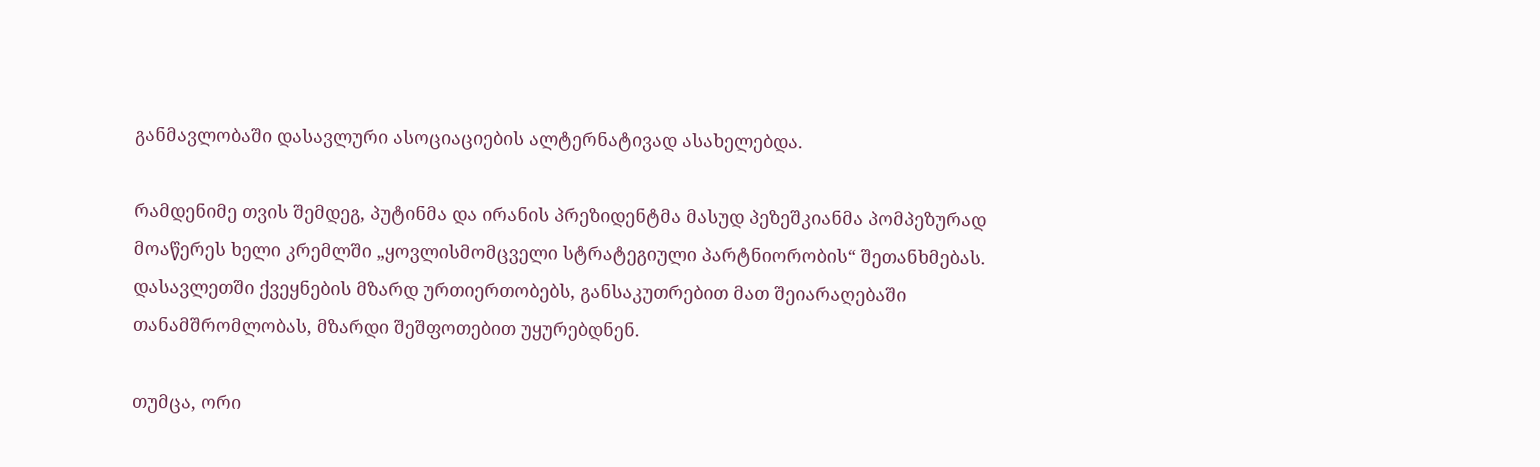განმავლობაში დასავლური ასოციაციების ალტერნატივად ასახელებდა.

რამდენიმე თვის შემდეგ, პუტინმა და ირანის პრეზიდენტმა მასუდ პეზეშკიანმა პომპეზურად მოაწერეს ხელი კრემლში „ყოვლისმომცველი სტრატეგიული პარტნიორობის“ შეთანხმებას. დასავლეთში ქვეყნების მზარდ ურთიერთობებს, განსაკუთრებით მათ შეიარაღებაში თანამშრომლობას, მზარდი შეშფოთებით უყურებდნენ.

თუმცა, ორი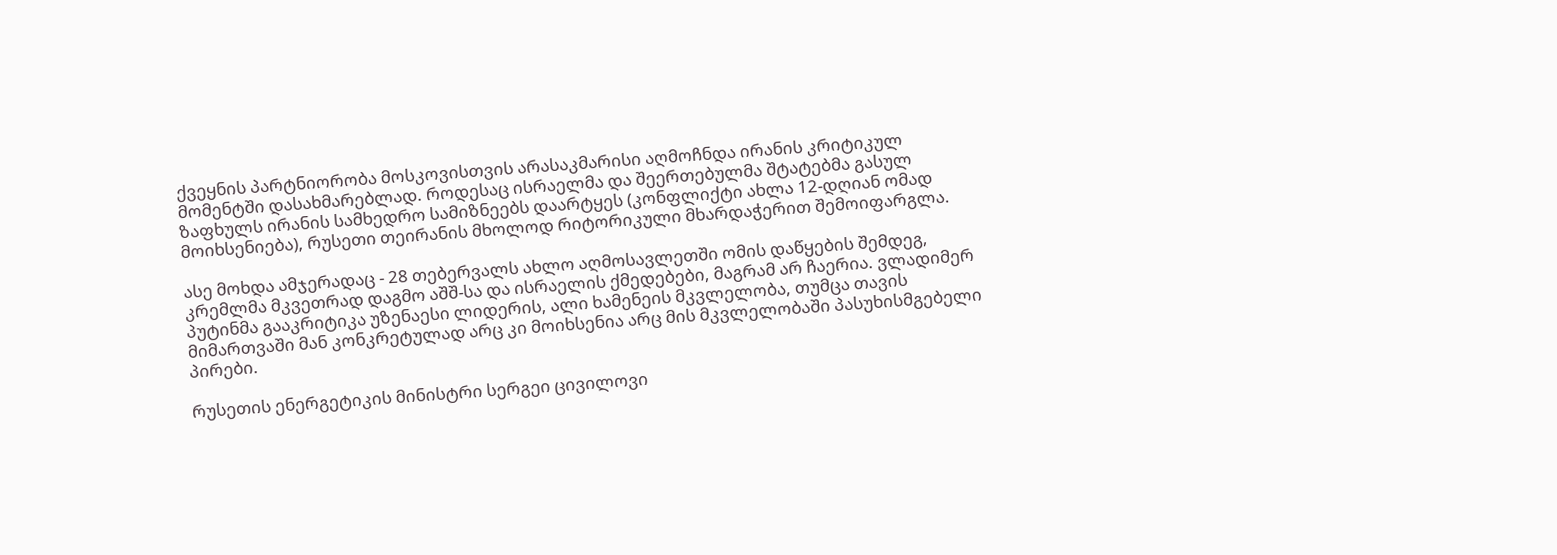ქვეყნის პარტნიორობა მოსკოვისთვის არასაკმარისი აღმოჩნდა ირანის კრიტიკულ მომენტში დასახმარებლად. როდესაც ისრაელმა და შეერთებულმა შტატებმა გასულ ზაფხულს ირანის სამხედრო სამიზნეებს დაარტყეს (კონფლიქტი ახლა 12-დღიან ომად მოიხსენიება), რუსეთი თეირანის მხოლოდ რიტორიკული მხარდაჭერით შემოიფარგლა.

ასე მოხდა ამჯერადაც - 28 თებერვალს ახლო აღმოსავლეთში ომის დაწყების შემდეგ, კრემლმა მკვეთრად დაგმო აშშ-სა და ისრაელის ქმედებები, მაგრამ არ ჩაერია. ვლადიმერ პუტინმა გააკრიტიკა უზენაესი ლიდერის, ალი ხამენეის მკვლელობა, თუმცა თავის მიმართვაში მან კონკრეტულად არც კი მოიხსენია არც მის მკვლელობაში პასუხისმგებელი პირები.

რუსეთის ენერგეტიკის მინისტრი სერგეი ცივილოვი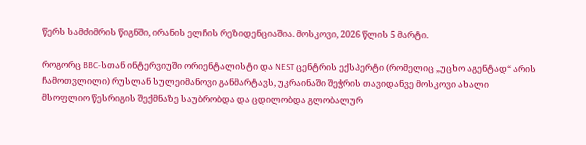წერს სამძიმრის წიგნში, ირანის ელჩის რეზიდენციაშია. მოსკოვი, 2026 წლის 5 მარტი.

როგორც BBC-სთან ინტერვიუში ორიენტალისტი და NEST ცენტრის ექსპერტი (რომელიც „უცხო აგენტად“ არის ჩამოთვლილი) რუსლან სულეიმანოვი განმარტავს, უკრაინაში შეჭრის თავიდანვე მოსკოვი ახალი მსოფლიო წესრიგის შექმნაზე საუბრობდა და ცდილობდა გლობალურ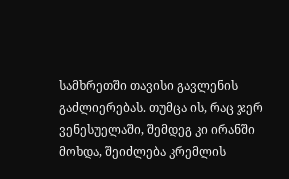სამხრეთში თავისი გავლენის გაძლიერებას. თუმცა ის, რაც ჯერ ვენესუელაში, შემდეგ კი ირანში მოხდა, შეიძლება კრემლის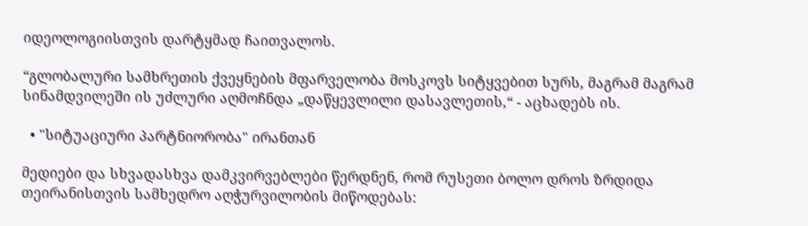იდეოლოგიისთვის დარტყმად ჩაითვალოს.

“გლობალური სამხრეთის ქვეყნების მფარველობა მოსკოვს სიტყვებით სურს, მაგრამ მაგრამ სინამდვილეში ის უძლური აღმოჩნდა „დაწყევლილი დასავლეთის,“ - აცხადებს ის.

  • "სიტუაციური პარტნიორობა" ირანთან

მედიები და სხვადასხვა დამკვირვებლები წერდნენ, რომ რუსეთი ბოლო დროს ზრდიდა თეირანისთვის სამხედრო აღჭურვილობის მიწოდებას: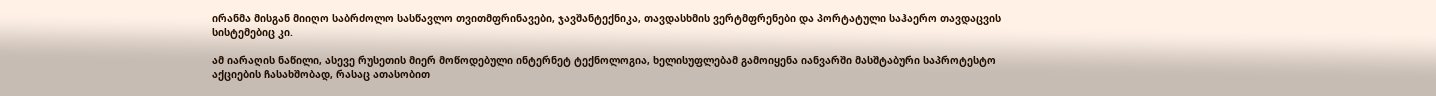ირანმა მისგან მიიღო საბრძოლო სასწავლო თვითმფრინავები, ჯავშანტექნიკა, თავდასხმის ვერტმფრენები და პორტატული საჰაერო თავდაცვის სისტემებიც კი.

ამ იარაღის ნაწილი, ასევე რუსეთის მიერ მოწოდებული ინტერნეტ ტექნოლოგია, ხელისუფლებამ გამოიყენა იანვარში მასშტაბური საპროტესტო აქციების ჩასახშობად, რასაც ათასობით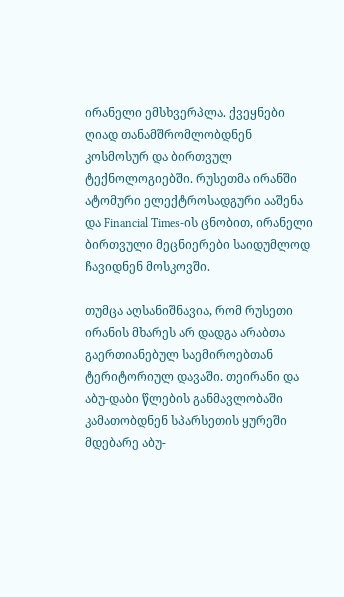ირანელი ემსხვერპლა. ქვეყნები ღიად თანამშრომლობდნენ კოსმოსურ და ბირთვულ ტექნოლოგიებში. რუსეთმა ირანში ატომური ელექტროსადგური ააშენა და Financial Times-ის ცნობით, ირანელი ბირთვული მეცნიერები საიდუმლოდ ჩავიდნენ მოსკოვში.

თუმცა აღსანიშნავია, რომ რუსეთი ირანის მხარეს არ დადგა არაბთა გაერთიანებულ საემიროებთან ტერიტორიულ დავაში. თეირანი და აბუ-დაბი წლების განმავლობაში კამათობდნენ სპარსეთის ყურეში მდებარე აბუ-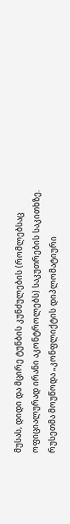მუსას, დიდი და მცირე ტუნბის კუნძულების (რომლებსაც ოფიციალურად ირანი აკონტროლებს) საკუთრების საკითხზე. რუსეთმა მოუწოდა „კონფლიქტის დიპლომატიური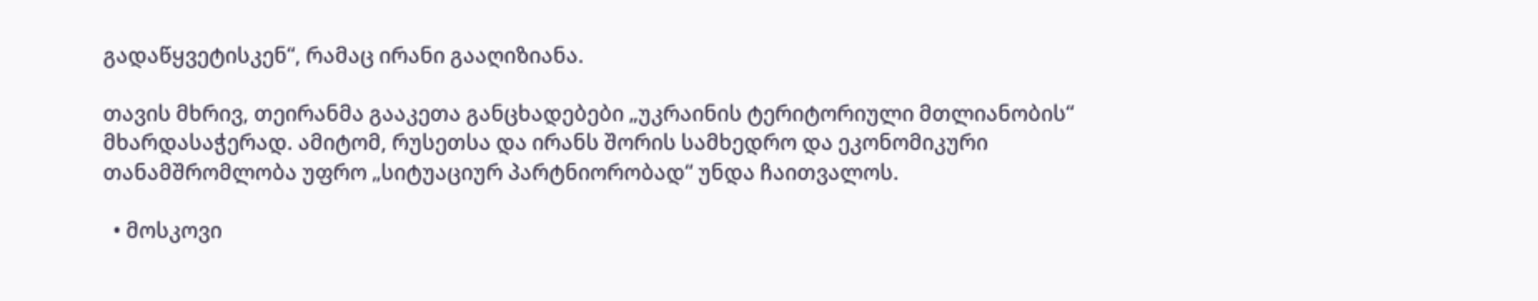გადაწყვეტისკენ“, რამაც ირანი გააღიზიანა.

თავის მხრივ, თეირანმა გააკეთა განცხადებები „უკრაინის ტერიტორიული მთლიანობის“ მხარდასაჭერად. ამიტომ, რუსეთსა და ირანს შორის სამხედრო და ეკონომიკური თანამშრომლობა უფრო „სიტუაციურ პარტნიორობად“ უნდა ჩაითვალოს.

  • მოსკოვი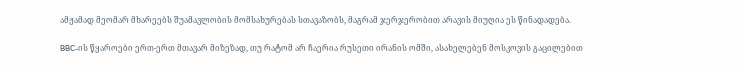ამჟამად მეომარ მხარეებს შუამავლობის მომსახურებას სთავაზობს, მაგრამ ჯერჯერობით არავის მიუღია ეს წინადადება.

BBC-ის წყაროები ერთ-ერთ მთავარ მიზეზად, თუ რატომ არ ჩაერია რუსეთი ირანის ომში, ასახელებენ მოსკოვის გაცილებით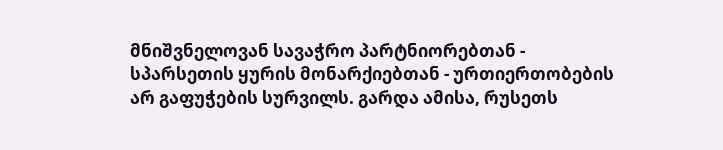მნიშვნელოვან სავაჭრო პარტნიორებთან - სპარსეთის ყურის მონარქიებთან - ურთიერთობების არ გაფუჭების სურვილს. გარდა ამისა, რუსეთს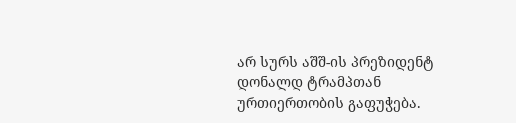არ სურს აშშ-ის პრეზიდენტ დონალდ ტრამპთან ურთიერთობის გაფუჭება.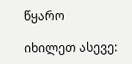წყარო

იხილეთ ასევე: